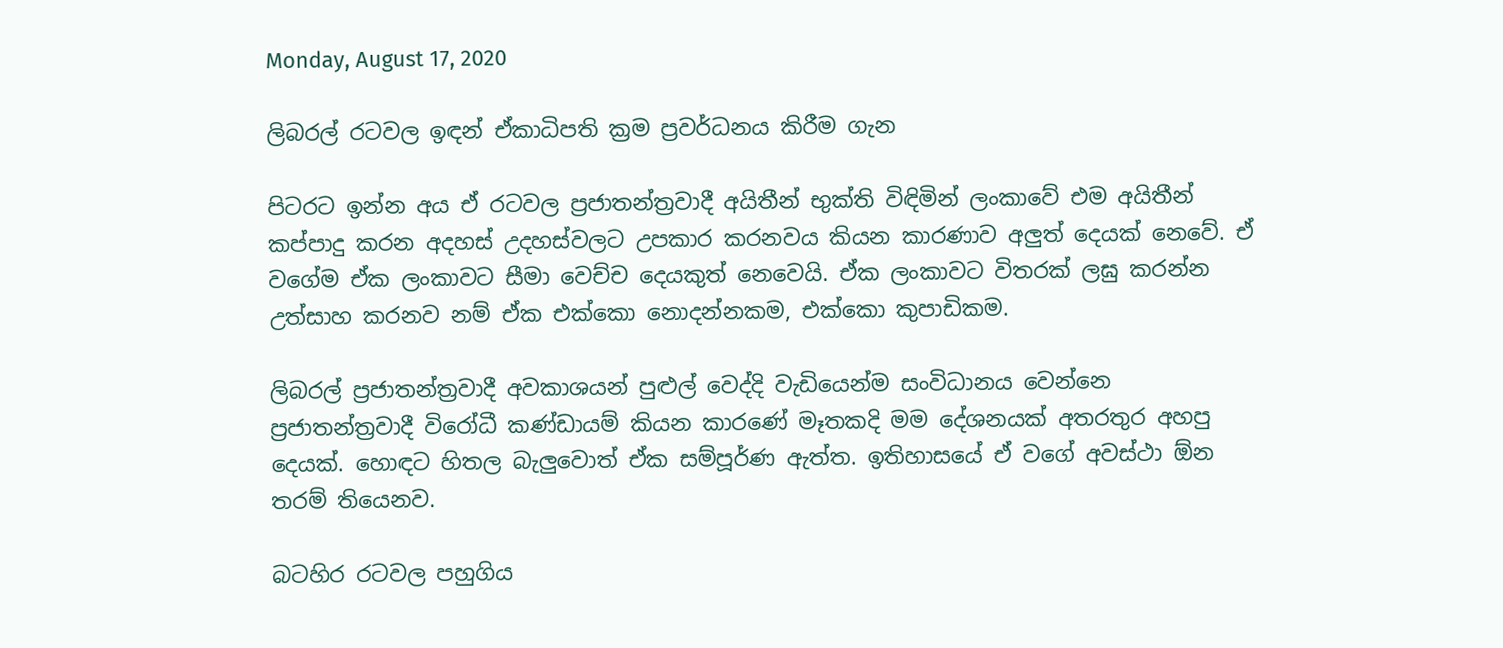Monday, August 17, 2020

ලිබරල් රටවල ඉඳන් ඒකාධිපති ක්‍රම ප්‍රවර්ධනය කිරීම ගැන

පිටරට ඉන්න අය ඒ රටවල ප්‍රජාතන්ත්‍රවාදී අයිතීන් භුක්ති විඳිමින් ලංකාවේ එම අයිතීන් කප්පාදු කරන අදහස් උදහස්වලට උපකාර කරනවය කියන කාරණාව අලුත් දෙයක් නෙවේ. ඒ වගේම ඒක ලංකාවට සීමා වෙච්ච දෙයකුත් නෙවෙයි. ඒක ලංකාවට විතරක් ලඝු කරන්න උත්සාහ කරනව නම් ඒක එක්කො නොදන්නකම, එක්කො කුපාඩිකම.

ලිබරල් ප්‍රජාතන්ත්‍රවාදී අවකාශයන් පුළුල් වෙද්දි වැඩියෙන්ම සංවිධානය වෙන්නෙ ප්‍රජාතන්ත්‍රවාදී විරෝධී කණ්ඩායම් කියන කාරණේ මෑතකදි මම දේශනයක් අතරතුර අහපු දෙයක්. හොඳට හිතල බැලුවොත් ඒක සම්පූර්ණ ඇත්ත. ඉතිහාසයේ ඒ වගේ අවස්ථා ඕන තරම් තියෙනව.

බටහිර රටවල පහුගිය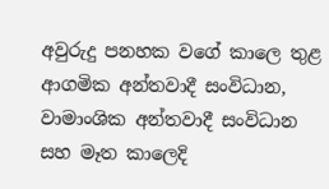අවුරුදු පනහක වගේ කාලෙ තුළ ආගමික අන්තවාදී සංවිධාන, වාමාංශික අන්තවාදී සංවිධාන සහ මෑත කාලෙදි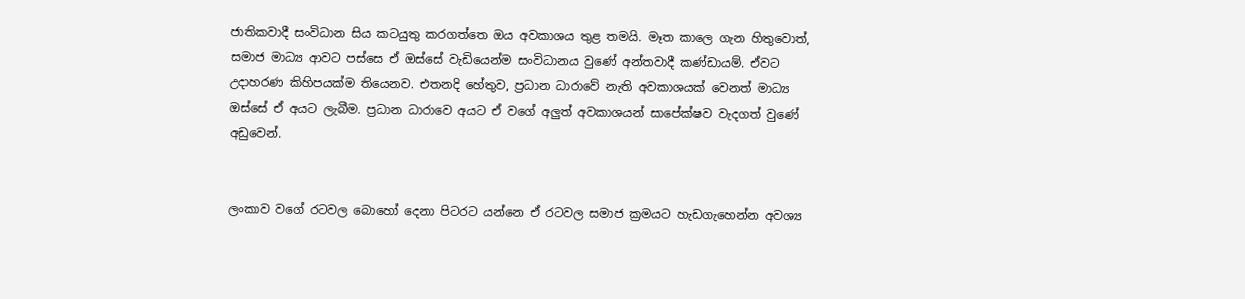ජාතිකවාදී සංවිධාන සිය කටයුතු කරගත්තෙ ඔය අවකාශය තුළ තමයි. මෑත කාලෙ ගැන හිතුවොත්, සමාජ මාධ්‍ය ආවට පස්සෙ ඒ ඔස්සේ වැඩියෙන්ම සංවිධානය වුණේ අන්තවාදී කණ්ඩායම්. ඒවට උදාහරණ කිහිපයක්ම තියෙනව. එතනදි හේතුව, ප්‍රධාන ධාරාවේ නැති අවකාශයක් වෙනත් මාධ්‍ය ඔස්සේ ඒ අයට ලැබීම. ප්‍රධාන ධාරාවෙ අයට ඒ වගේ අලුත් අවකාශයන් සාපේක්ෂව වැදගත් වුණේ අඩුවෙන්.


ලංකාව වගේ රටවල බොහෝ දෙනා පිටරට යන්නෙ ඒ රටවල සමාජ ක්‍රමයට හැඩගැහෙන්න අවශ්‍ය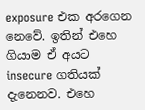exposure එක අරගෙන නෙවේ. ඉතින් එහෙ ගියාම ඒ අයට insecure ගතියක් දැනෙනව. එහෙ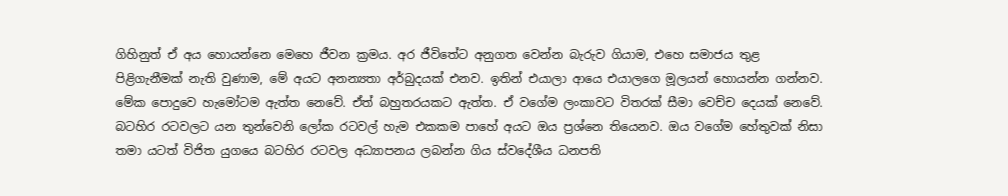ගිහිනුත් ඒ අය හොයන්නෙ මෙහෙ ජීවන ක්‍රමය. අර ජීවිතේට අනුගත වෙන්න බැරුව ගියාම, එහෙ සමාජය තුළ පිළිගැනීමක් නැති වුණාම, මේ අයට අනන්‍යතා අර්බුදයක් එනව. ඉතින් එයාලා ආයෙ එයාලගෙ මූලයන් හොයන්න ගන්නව. මේක පොදුවෙ හැමෝටම ඇත්ත නෙවේ. ඒත් බහුතරයකට ඇත්ත. ඒ වගේම ලංකාවට විතරක් සීමා වෙච්ච දෙයක් නෙවේ. බටහිර රටවලට යන තුන්වෙනි ලෝක රටවල් හැම එකකම පාහේ අයට ඔය ප්‍රශ්නෙ තියෙනව. ඔය වගේම හේතුවක් නිසා තමා යටත් විජිත යුගයෙ බටහිර රටවල අධ්‍යාපනය ලබන්න ගිය ස්වදේශීය ධනපති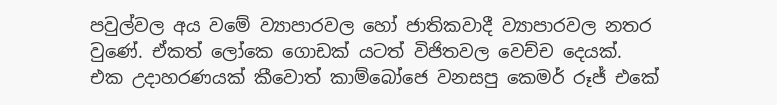පවුල්වල අය වමේ ව්‍යාපාරවල හෝ ජාතිකවාදී ව්‍යාපාරවල නතර වුණේ. ඒකත් ලෝකෙ ගොඩක් යටත් විජිතවල වෙච්ච දෙයක්. එක උදාහරණයක් කීවොත් කාම්බෝජෙ වනසපු කෙමර් රූජ් එකේ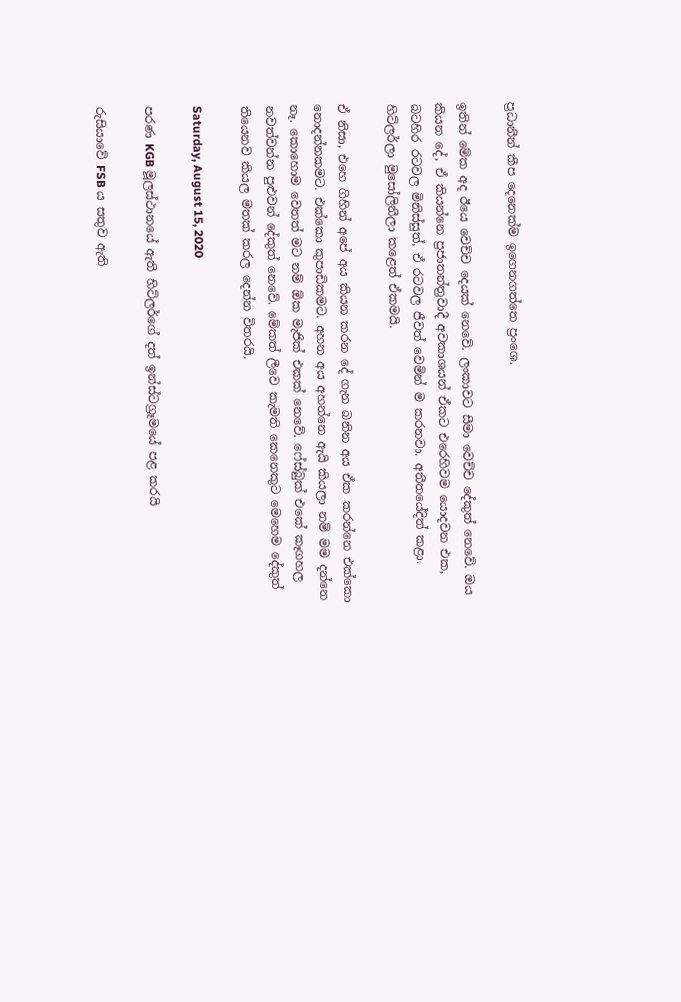ප්‍රධානීන් කීප දෙනෙක්ම ඉගෙනගත්තෙ ප්‍රංශෙ.

ඉතින් මේක අද ඊයෙ වෙච්ච දෙයක් නෙවේ. ලංකාවට සීමා වෙච්ච දේකුත් නෙවේ. ඔය කියන දේ, ඒ කියන්නෙ ප්‍රජාතන්ත්‍රවාදී අවකාශයන් ඒකට එරෙහිවම යොදවන එක, බටහිර රටවල මිනිස්සුත්, ඒ රටවල ජීවත් වෙමින් ම කරනවා. අතීතයේදිත් කළා. හිට්ලර්ලා මුසෝලිනීලා කළෙත් ඒකමයි.

ඒ නිසා, එහෙ ගිහින් අපේ අය කියන කරන දේ ගැන බනින අය ඒක කරන්නෙ එක්කො නොදන්නකමට. එක්කො කුපාඩිකමට. අහන අය අහන්නෙ ඇයි කියලා නම් මම දන්නෙ නෑ. කොහොම වෙතත් මට නම් ඕක මැජික් එකක් නෙවේ. ෆේස්බුක් එකේ කෑගහල නවත්වන්න පුළුවන් දේකුත් නෙවේ. මේකත් ලීවෙ කැමති කෙනෙකුට මෙහෙම දේකුත් තියෙනව කියල මතක් කරල දෙන්න විතරයි.

Saturday, August 15, 2020

පරණ KGB මූලස්ථානයේ ඇති හිට්ලර්ගේ දත් ඉන්ස්ටග්‍රෑමයේ පළ කරයි

රුසියාවේ FSB ය සතුව ඇති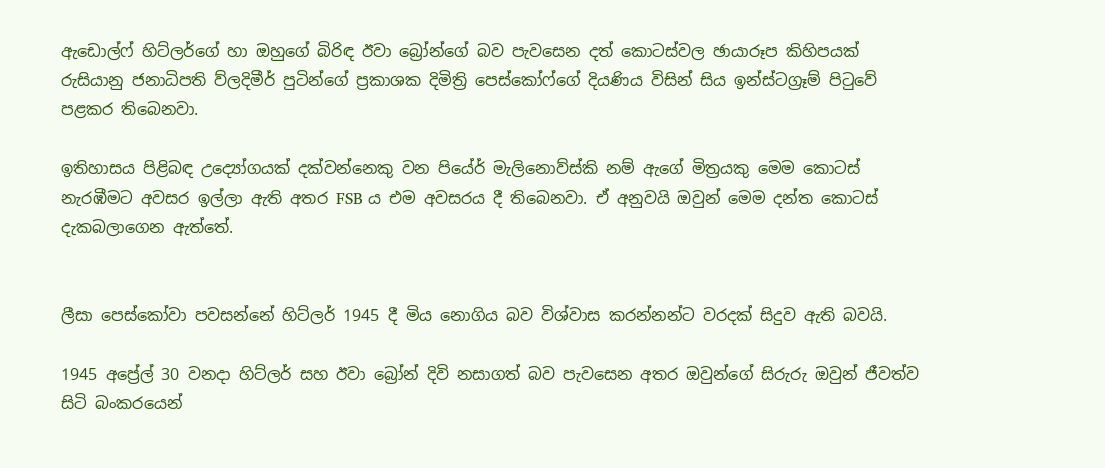ඇඩොල්ෆ් හිට්ලර්ගේ හා ඔහුගේ බිරිඳ ඊවා බ්‍රෝන්ගේ බව පැවසෙන දත් කොටස්වල ඡායාරූප කිහිපයක් රුසියානු ජනාධිපති ව්ලදිමීර් පුටින්ගේ ප්‍රකාශක දිමිත්‍රි පෙස්කෝෆ්ගේ දියණිය විසින් සිය ඉන්ස්ටග්‍රෑම් පිටුවේ පළකර තිබෙනවා.

ඉතිහාසය පිළිබඳ උද්‍යෝගයක් දක්වන්නෙකු වන පියේර් මැලිනොව්ස්කි නම් ඇගේ මිත්‍රයකු මෙම කොටස් නැරඹීමට අවසර ඉල්ලා ඇති අතර FSB ය එම අවසරය දී තිබෙනවා. ඒ අනුවයි ඔවුන් මෙම දන්ත කොටස් දැකබලාගෙන ඇත්තේ.


ලීසා පෙස්කෝවා පවසන්නේ හිට්ලර් 1945 දී මිය නොගිය බව විශ්වාස කරන්නන්ට වරදක් සිදුව ඇති බවයි.

1945 අප්‍රේල් 30 වනදා හිට්ලර් සහ ඊවා බ්‍රෝන් දිවි නසාගත් බව පැවසෙන අතර ඔවුන්ගේ සිරුරු ඔවුන් ජීවත්ව සිටි බංකරයෙන්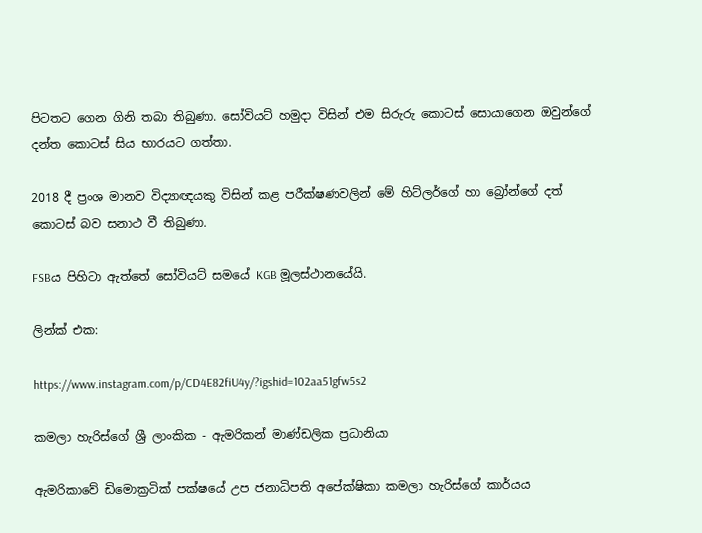පිටතට ගෙන ගිනි තබා තිබුණා. සෝවියට් හමුදා විසින් එම සිරුරු කොටස් සොයාගෙන ඔවුන්ගේ දන්ත කොටස් සිය භාරයට ගත්තා.

2018 දී ප්‍රංශ මානව විද්‍යාඥයකු විසින් කළ පරීක්ෂණවලින් මේ හිට්ලර්ගේ හා බ්‍රෝන්ගේ දත් කොටස් බව සනාථ වී තිබුණා.

FSBය පිහිටා ඇත්තේ සෝවියට් සමයේ KGB මූලස්ථානයේයි.

ලින්ක් එක:

https://www.instagram.com/p/CD4E82fiU4y/?igshid=102aa51gfw5s2

කමලා හැරිස්ගේ ශ්‍රී ලාංකික - ඇමරිකන් මාණ්ඩලික ප්‍රධානියා

ඇමරිකාවේ ඩිමොක්‍රටික් පක්ෂයේ උප ජනාධිපති අපේක්ෂිකා කමලා හැරිස්ගේ කාර්යය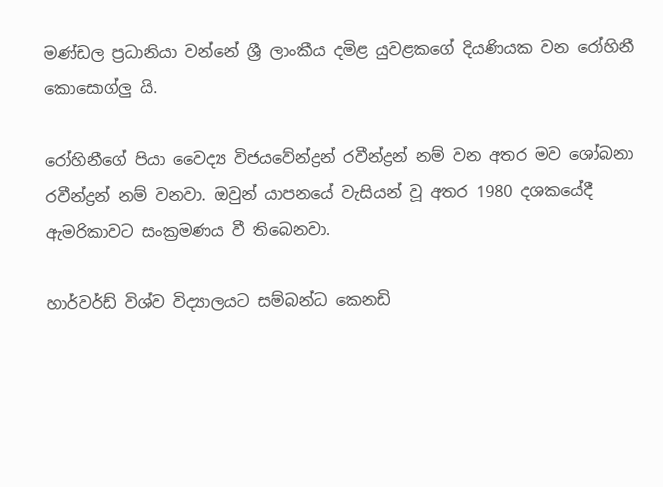මණ්ඩල ප්‍රධානියා වන්නේ ශ්‍රී ලාංකීය දමිළ යුවළකගේ දියණියක වන රෝහිනී කොසොග්ලු යි.

රෝහිනීගේ පියා වෛද්‍ය විජයවේන්ද්‍රන් රවීන්ද්‍රන් නම් වන අතර මව ශෝබනා රවීන්ද්‍රන් නම් වනවා. ඔවුන් යාපනයේ වැසියන් වූ අතර 1980 දශකයේදී ඇමරිකාවට සංක්‍රමණය වී තිබෙනවා.

හාර්වර්ඩ් විශ්ව විද්‍යාලයට සම්බන්ධ කෙනඩි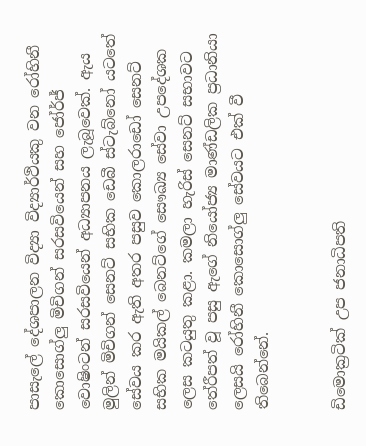පාසැලේ දේශපාලන විද්‍යා විද්‍යාර්ථියකු වන රෝහිනී කොසොග්ලු මිචිගන් සරසවියෙන් සහ ජෝර්ජ් වොෂිංටන් සරසවියෙන් අධ්‍යාපනය ලැබූවෙක්. ඇය මුලින් මිචිගන් සෙනට් සභික ඩෙබී ස්ටැබ්නෝ යටතේ සේවය කර ඇති අතර පසුව කොලරාඩෝ සෙනට් සභික මයිකල් බෙනට්ගේ සෞඛ්‍ය සේවා උපදේශක ලෙස කටයුතු කළා. කමලා හැරිස් සෙනට් සභාවට තේරීපත් වූ පසු ඇගේ නියෝජ්‍ය මාණ්ඩලික ප්‍රධානියා ලෙසයි රෝහිනී කොසොග්ලු සේවයට එක් වී තිබෙන්නේ.


ඩිමොක්‍රටික් උප ජනාධිපති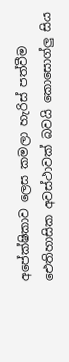අපේක්ෂිකාව ලෙස කමලා හැරිස් පත්වීම ඓතිහාසික අවස්ථාවක් බවයි කොසොග්ලු සිය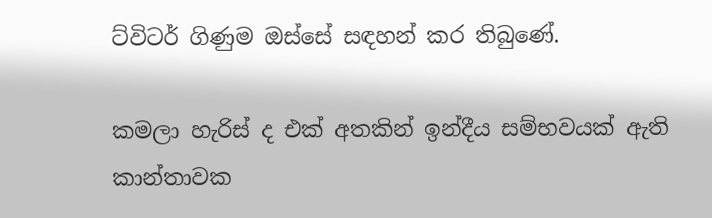ට්විටර් ගිණුම ඔස්සේ සඳහන් කර තිබුණේ.

කමලා හැරිස් ද එක් අතකින් ඉන්දීය සම්භවයක් ඇති කාන්තාවක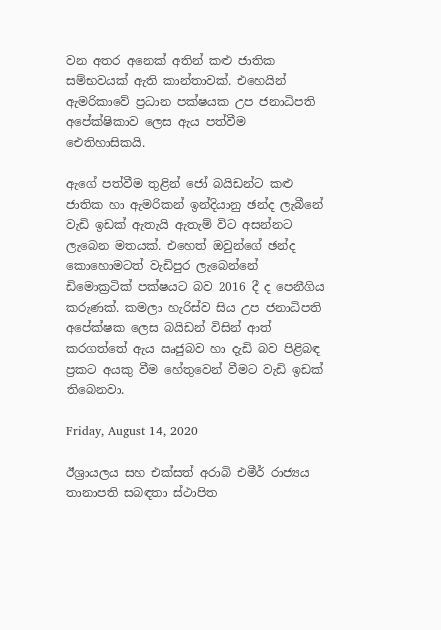වන අතර අනෙක් අතින් කළු ජාතික සම්භවයක් ඇති කාන්තාවක්. එහෙයින් ඇමරිකාවේ ප්‍රධාන පක්ෂයක උප ජනාධිපති අපේක්ෂිකාව ලෙස ඇය පත්වීම ඓතිහාසිකයි.

ඇගේ පත්වීම තුළින් ජෝ බයිඩන්ට කළු ජාතික හා ඇමරිකන් ඉන්දියානු ඡන්ද ලැබීනේ වැඩි ඉඩක් ඇතැයි ඇතැම් විට අසන්නට ලැබෙන මතයක්. එහෙත් ඔවුන්ගේ ඡන්ද කොහොමටත් වැඩිපුර ලැබෙන්නේ ඩිමොක්‍රටික් පක්ෂයට බව 2016 දී ද පෙනීගිය කරුණක්. කමලා හැරිස්ව සිය උප ජනාධිපති අපේක්ෂක ලෙස බයිඩන් විසින් ආත් කරගත්තේ ඇය ඍජුබව හා දැඩි බව පිළිබඳ ප්‍රකට අයකු වීම හේතුවෙන් වීමට වැඩි ඉඩක් තිබෙනවා.

Friday, August 14, 2020

ඊශ්‍රායලය සහ එක්සත් අරාබි එමීර් රාජ්‍යය තානාපති සබඳතා ස්ථාපිත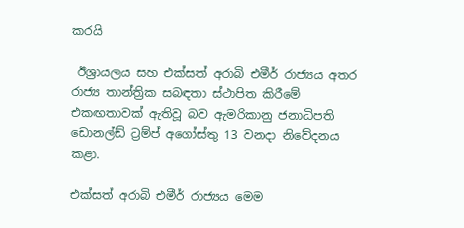කරයි

 ඊශ්‍රායලය සහ එක්සත් අරාබි එමීර් රාජ්‍යය අතර රාජ්‍ය තාන්ත්‍රික සබඳතා ස්ථාපිත කිරීමේ එකඟතාවක් ඇතිවූ බව ඇමරිකානු ජනාධිපති ඩොනල්ඩ් ට්‍රම්ප් අගෝස්තු 13 වනදා නිවේදනය කළා.

එක්සත් අරාබි එමීර් රාජ්‍යය මෙම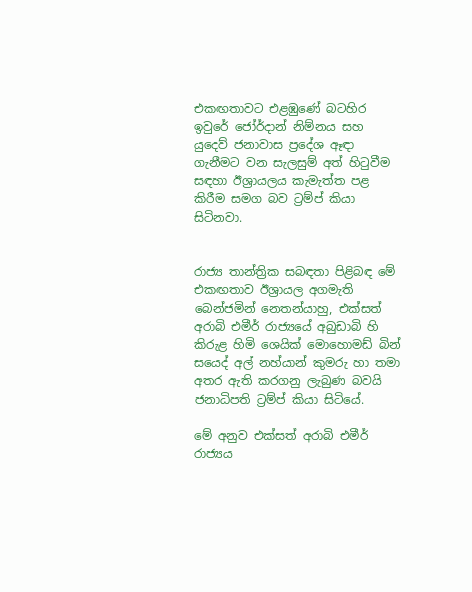එකඟතාවට එළඹුණේ බටහිර ඉවුරේ ජෝර්දාන් නිම්නය සහ යුදෙව් ජනාවාස ප්‍රදේශ ඈඳා ගැනීමට වන සැලසුම් අත් හිටුවීම සඳහා ඊශ්‍රායලය කැමැත්ත පළ කිරීම සමග බව ට්‍රම්ප් කියා සිටිනවා.


රාජ්‍ය තාන්ත්‍රික සබඳතා පිළිබඳ මේ එකඟතාව ඊශ්‍රායල අගමැති බෙන්ජමින් නෙතන්යාහු, එක්සත් අරාබි එමීර් රාජ්‍යයේ අබුඩාබි හි කිරුළ හිමි ශෙයික් මොහොමඩ් බින් සයෙද් අල් නහ්යාන් කුමරු හා තමා අතර ඇති කරගනු ලැබුණ බවයි ජනාධිපති ට්‍රම්ප් කියා සිටියේ.

මේ අනුව එක්සත් අරාබි එමීර් රාජ්‍යය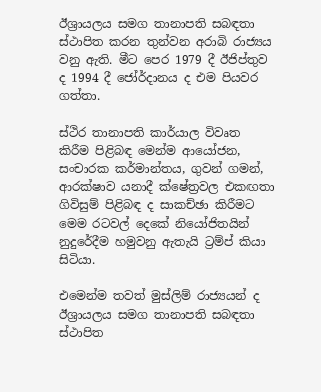ඊශ්‍රායලය සමග තානාපති සබඳතා ස්ථාපිත කරන තුන්වන අරාබි රාජ්‍යය වනු ඇති. මීට පෙර 1979 දී ඊජිප්තුව ද 1994 දී ජෝර්දානය ද එම පියවර ගත්තා.

ස්ථිර තානාපති කාර්යාල විවෘත කිරීම පිළිබඳ මෙන්ම ආයෝජන, සංචාරක කර්මාන්තය, ගුවන් ගමන්, ආරක්ෂාව යනාදී ක්ෂේත්‍රවල එකඟතා ගිවිසුම් පිළිබඳ ද සාකච්ඡා කිරීමට මෙම රටවල් දෙකේ නියෝජිතයින් නුදුරේදීම හමුවනු ඇතැයි ට්‍රම්ප් කියා සිටියා.

එමෙන්ම තවත් මුස්ලිම් රාජ්‍යයන් ද ඊශ්‍රායලය සමග තානාපති සබඳතා ස්ථාපිත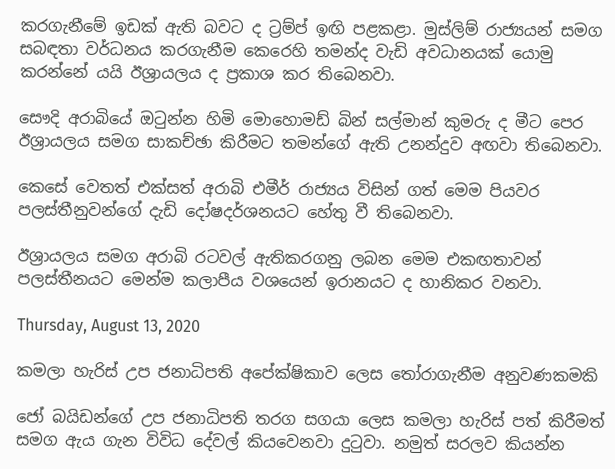කරගැනීමේ ඉඩක් ඇති බවට ද ට්‍රම්ප් ඉඟි පළකළා. මුස්ලිම් රාජ්‍යයන් සමග සබඳතා වර්ධනය කරගැනීම කෙරෙහි තමන්ද වැඩි අවධානයක් යොමු කරන්නේ යයි ඊශ්‍රායලය ද ප්‍රකාශ කර තිබෙනවා.

සෞදි අරාබියේ ඔටුන්න හිමි මොහොමඩ් බින් සල්මාන් කුමරු ද මීට පෙර ඊශ්‍රායලය සමග සාකච්ඡා කිරීමට තමන්ගේ ඇති උනන්දුව අඟවා තිබෙනවා.

කෙසේ වෙතත් එක්සත් අරාබි එමීර් රාජ්‍යය විසින් ගත් මෙම පියවර පලස්තීනුවන්ගේ දැඩි දෝෂදර්ශනයට හේතු වී තිබෙනවා.

ඊශ්‍රායලය සමග අරාබි රටවල් ඇතිකරගනු ලබන මෙම එකඟතාවන් පලස්තීනයට මෙන්ම කලාපීය වශයෙන් ඉරානයට ද හානිකර වනවා.

Thursday, August 13, 2020

කමලා හැරිස් උප ජනාධිපති අපේක්ෂිකාව ලෙස තෝරාගැනීම අනුවණකමකි

ජෝ බයිඩන්ගේ උප ජනාධිපති තරග සගයා ලෙස කමලා හැරිස් පත් කිරීමත් සමග ඇය ගැන විවිධ දේවල් කියවෙනවා දුටුවා. නමුත් සරලව කියන්න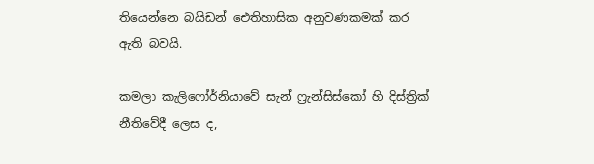තියෙන්නෙ බයිඩන් ඓතිහාසික අනුවණකමක් කර ඇති බවයි.

කමලා කැලිෆෝර්නියාවේ සැන් ෆ්‍රැන්සිස්කෝ හි දිස්ත්‍රික් නීතිවේදී ලෙස ද,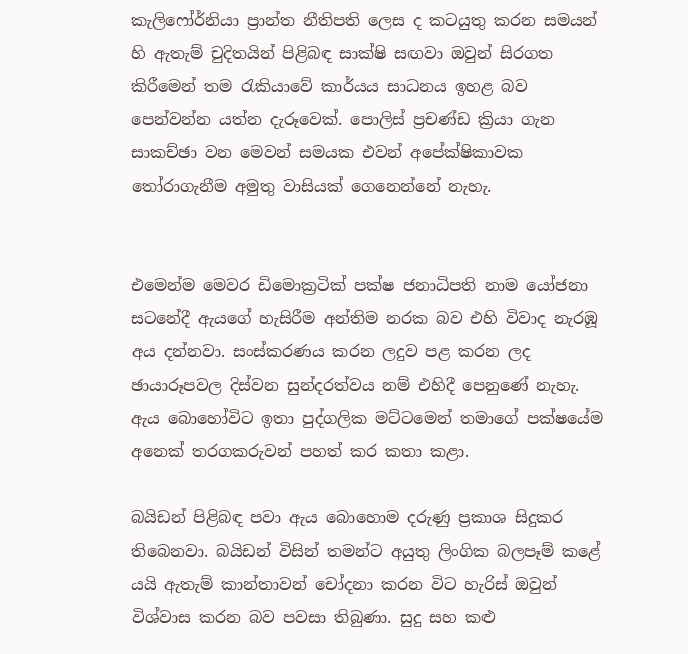කැලිෆෝර්නියා ප්‍රාන්ත නීතිපති ලෙස ද කටයුතු කරන සමයන් හි ඇතැම් චුදිතයින් පිළිබඳ සාක්ෂි සඟවා ඔවුන් සිරගත කිරීමෙන් තම රැකියාවේ කාර්යය සාධනය ඉහළ බව පෙන්වන්න යත්න දැරූවෙක්. පොලිස් ප්‍රචණ්ඩ ක්‍රියා ගැන සාකච්ඡා වන මෙවන් සමයක එවන් අපේක්ෂිකාවක තෝරාගැනීම අමුතු වාසියක් ගෙනෙන්නේ නැහැ.


එමෙන්ම මෙවර ඩිමොක්‍රටික් පක්ෂ ජනාධිපති නාම යෝජනා සටනේදී ඇයගේ හැසිරීම අන්තිම නරක බව එහි විවාද නැරඹූ අය දන්නවා. සංස්කරණය කරන ලදුව පළ කරන ලද ඡායාරූපවල දිස්වන සුන්දරත්වය නම් එහිදී පෙනුණේ නැහැ. ඇය බොහෝවිට ඉතා පුද්ගලික මට්ටමෙන් තමාගේ පක්ෂයේම අනෙක් තරගකරුවන් පහත් කර කතා කළා.

බයිඩන් පිළිබඳ පවා ඇය බොහොම දරුණු ප්‍රකාශ සිදුකර තිබෙනවා. බයිඩන් විසින් තමන්ට අයුතු ලිංගික බලපෑම් කළේ යයි ඇතැම් කාන්තාවන් චෝදනා කරන විට හැරිස් ඔවුන් විශ්වාස කරන බව පවසා තිබුණා. සුදු සහ කළු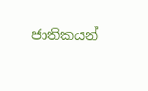ජාතිකයන්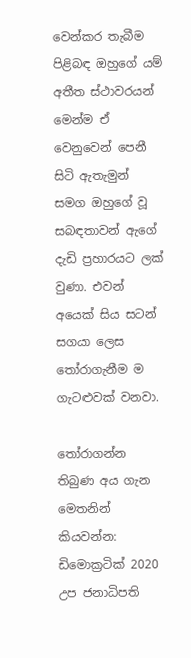වෙන්කර තැබීම පිළිබඳ ඔහුගේ යම් අතීත ස්ථාවරයන් මෙන්ම ඒ වෙනුවෙන් පෙනී සිටි ඇතැමුන් සමග ඔහුගේ වූ සබඳතාවන් ඇගේ දැඩි ප්‍රහාරයට ලක් වුණා. එවන් අයෙක් සිය සටන් සගයා ලෙස තෝරාගැනීම ම ගැටළුවක් වනවා.

තෝරාගන්න තිබුණ අය ගැන මෙතනින් කියවන්න: ඩිමොක්‍රටික් 2020 උප ජනාධිපති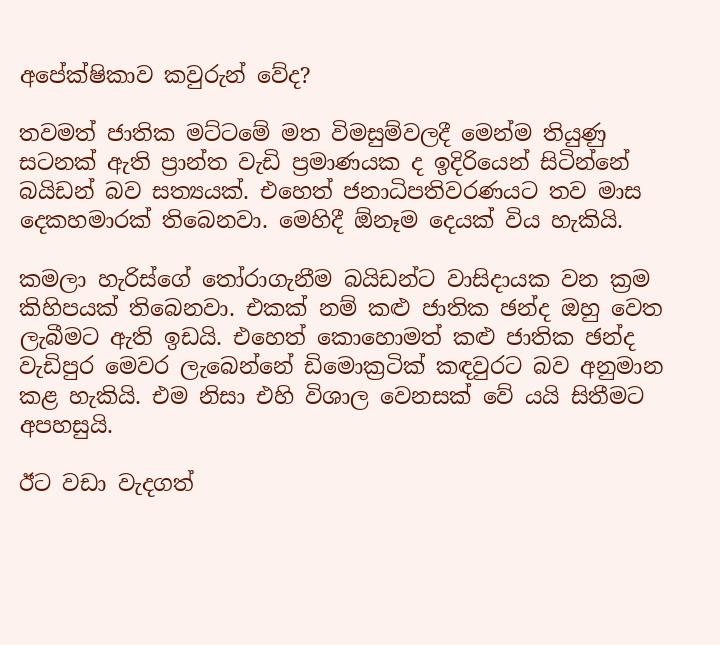අපේක්ෂිකාව කවුරුන් වේද?

තවමත් ජාතික මට්ටමේ මත විමසුම්වලදී මෙන්ම තියුණු සටනක් ඇති ප්‍රාන්ත වැඩි ප්‍රමාණයක ද ඉදිරියෙන් සිටින්නේ බයිඩන් බව සත්‍යයක්. එහෙත් ජනාධිපතිවරණයට තව මාස දෙකහමාරක් තිබෙනවා. මෙහිදී ඕනෑම දෙයක් විය හැකියි.

කමලා හැරිස්ගේ තෝරාගැනීම බයිඩන්ට වාසිදායක වන ක්‍රම කිහිපයක් තිබෙනවා. එකක් නම් කළු ජාතික ඡන්ද ඔහු වෙත ලැබීමට ඇති ඉඩයි. එහෙත් කොහොමත් කළු ජාතික ඡන්ද වැඩිපුර මෙවර ලැබෙන්නේ ඩිමොක්‍රටික් කඳවුරට බව අනුමාන කළ හැකියි. එම නිසා එහි විශාල වෙනසක් වේ යයි සිතීමට අපහසුයි.

ඊට වඩා වැදගත්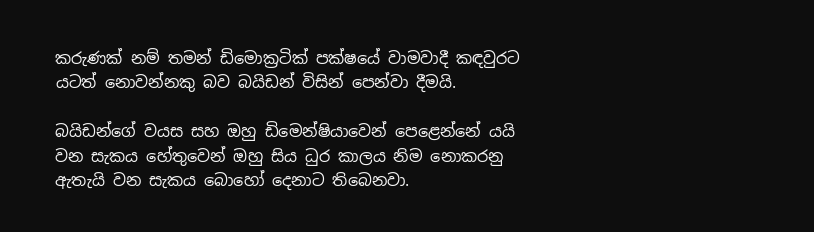කරුණක් නම් තමන් ඩිමොක්‍රටික් පක්ෂයේ වාමවාදී කඳවුරට යටත් නොවන්නකු බව බයිඩන් විසින් පෙන්වා දීමයි.

බයිඩන්ගේ වයස සහ ඔහු ඩිමෙන්‍ෂියාවෙන් පෙළෙන්නේ යයි වන සැකය හේතුවෙන් ඔහු සිය ධුර කාලය නිම නොකරනු ඇතැයි වන සැකය බොහෝ දෙනාට තිබෙනවා.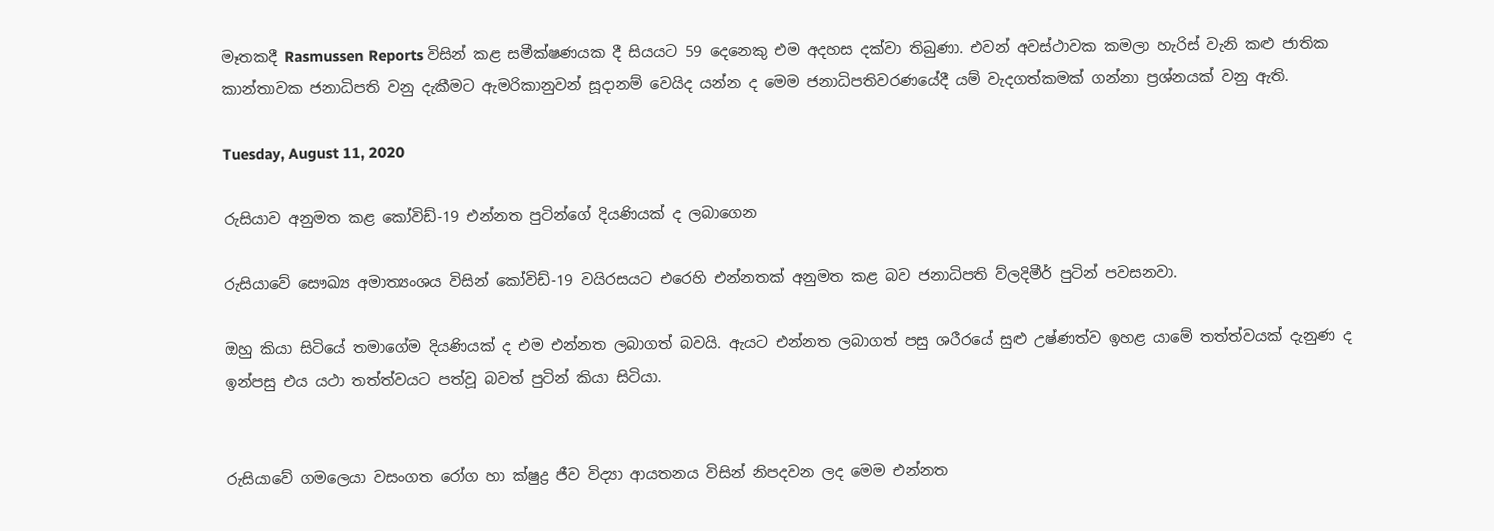මෑතකදී Rasmussen Reports විසින් කළ සමීක්ෂණයක දී සියයට 59 දෙනෙකු එම අදහස දක්වා තිබුණා. එවන් අවස්ථාවක කමලා හැරිස් වැනි කළු ජාතික කාන්තාවක ජනාධිපති වනු දැකීමට ඇමරිකානුවන් සූදානම් වෙයිද යන්න ද මෙම ජනාධිපතිවරණයේදී යම් වැදගත්කමක් ගන්නා ප්‍රශ්නයක් වනු ඇති.

Tuesday, August 11, 2020

රුසියාව අනුමත කළ කෝවිඩ්-19 එන්නත පුටින්ගේ දියණියක් ද ලබාගෙන

රුසියාවේ සෞඛ්‍ය අමාත්‍යංශය විසින් කෝවිඩ්-19 වයිරසයට එරෙහි එන්නතක් අනුමත කළ බව ජනාධිපති ව්ලදිමීර් පුටින් පවසනවා.

ඔහු කියා සිටියේ තමාගේම දියණියක් ද එම එන්නත ලබාගත් බවයි. ඇයට එන්නත ලබාගත් පසු ශරීරයේ සුළු උෂ්ණත්ව ඉහළ යාමේ තත්ත්වයක් දැනුණ ද ඉන්පසු එය යථා තත්ත්වයට පත්වූ බවත් පුටින් කියා සිටියා.


රුසියාවේ ගමලෙයා වසංගත රෝග හා ක්ෂුද්‍ර ජීව විද්‍යා ආයතනය විසින් නිපදවන ලද මෙම එන්නත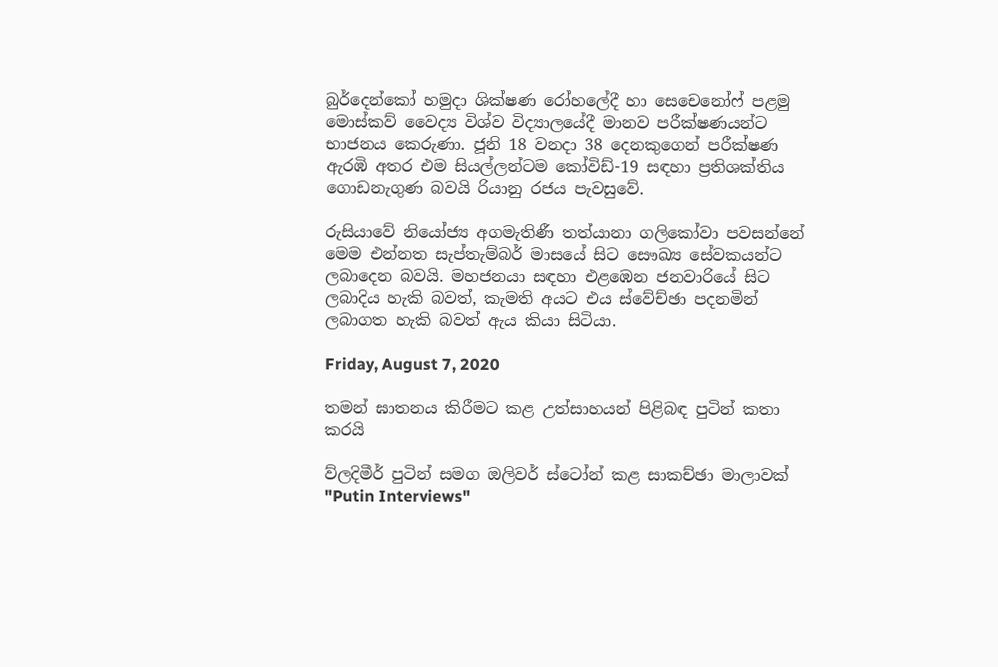බුර්දෙන්කෝ හමුදා ශික්ෂණ රෝහලේදී හා සෙචෙනෝෆ් පළමු මොස්කව් වෛද්‍ය විශ්ව විද්‍යාලයේදී මානව පරීක්ෂණයන්ට භාජනය කෙරුණා. ජූනි 18 වනදා 38 දෙනකුගෙන් පරීක්ෂණ ඇරඹි අතර එම සියල්ලන්ටම කෝවිඩ්-19 සඳහා ප්‍රතිශක්තිය ගොඩනැගුණ බවයි රියානු රජය පැවසුවේ.

රුසියාවේ නියෝජ්‍ය අගමැතිණී තත්යානා ගලිකෝවා පවසන්නේ මෙම එන්නත සැප්තැම්බර් මාසයේ සිට සෞඛ්‍ය සේවකයන්ට ලබාදෙන බවයි. මහජනයා සඳහා එළඹෙන ජනවාරියේ සිට ලබාදිය හැකි බවත්, කැමති අයට එය ස්වේච්ඡා පදනමින් ලබාගත හැකි බවත් ඇය කියා සිටියා.

Friday, August 7, 2020

තමන් ඝාතනය කිරීමට කළ උත්සාහයන් පිළිබඳ පුටින් කතා කරයි

ව්ලදිමීර් පුටින් සමග ඔලිවර් ස්ටෝන් කළ සාකච්ඡා මාලාවක් "Putin Interviews"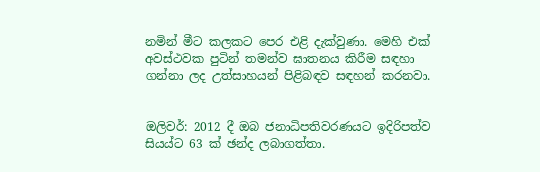නමින් මීට කලකට පෙර එළි දැක්වුණා. මෙහි එක් අවස්ථවක පුටින් තමන්ව ඝාතනය කිරීම සඳහා ගන්නා ලද උත්සාහයන් පිළිබඳව සඳහන් කරනවා.


ඔලිවර්: 2012 දී ඔබ ජනාධිපතිවරණයට ඉදිරිපත්ව සියය්ට 63 ක් ඡන්ද ලබාගත්තා.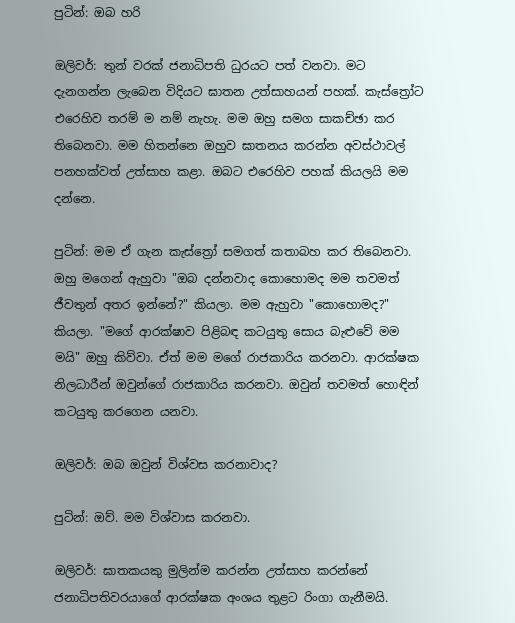පුටින්: ඔබ හරි

ඔලිවර්: තුන් වරක් ජනාධිපති ධුරයට පත් වනවා. මට දැනගන්න ලැබෙන විදියට ඝාතන උත්සාහයන් පහක්. කැස්ත්‍රෝට එරෙහිව තරම් ම නම් නැහැ. මම ඔහු සමග සාකච්ඡා කර තිබෙනවා. මම හිතන්නෙ ඔහුව ඝාතනය කරන්න අවස්ථාවල් පනහක්වත් උත්සාහ කළා. ඔබට එරෙහිව පහක් කියලයි මම දන්නෙ.

පුටින්: මම ඒ ගැන කැස්ත්‍රෝ සමගත් කතාබහ කර තිබෙනවා. ඔහු මගෙන් ඇහුවා "ඔබ දන්නවාද කොහොමද මම තවමත් ජීවතුන් අතර ඉන්නේ?" කියලා. මම ඇහුවා "කොහොමද?" කියලා. "මගේ ආරක්ෂාව පිළිබඳ කටයුතු සොය බැළුවේ මම මයි" ඔහු කිව්වා. ඒත් මම මගේ රාජකාරිය කරනවා. ආරක්ෂක නිලධාරීන් ඔවුන්ගේ රාජකාරිය කරනවා. ඔවුන් තවමත් හොඳින් කටයුතු කරගෙන යනවා.

ඔලිවර්: ඔබ ඔවුන් විශ්වස කරනාවාද?

පුටින්: ඔව්. මම විශ්වාස කරනවා.

ඔලිවර්: ඝාතකයකු මුලින්ම කරන්න උත්සාහ කරන්නේ ජනාධිපතිවරයාගේ ආරක්ෂක අංශය තුළට රිංගා ගැනීමයි.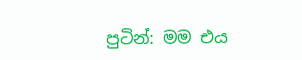පුටින්: මම එය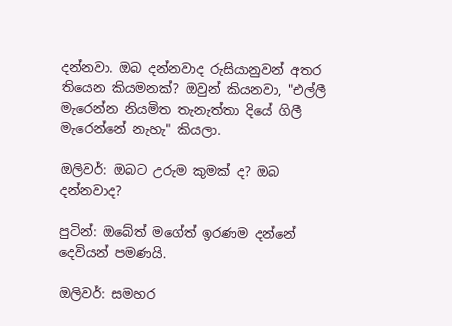දන්නවා. ඔබ දන්නවාද රුසියානුවන් අතර තියෙන කියමනක්? ඔවුන් කියනවා, "එල්ලී මැරෙන්න නියමිත තැනැත්තා දියේ ගිලී මැරෙන්නේ නැහැ" කියලා.

ඔලිවර්: ඔබට උරුම කුමක් ද? ඔබ දන්නවාද?

පුටින්: ඔබේත් මගේත් ඉරණම දන්නේ දෙවියන් පමණයි.

ඔලිවර්: සමහර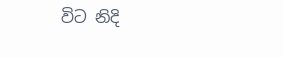විට නිදි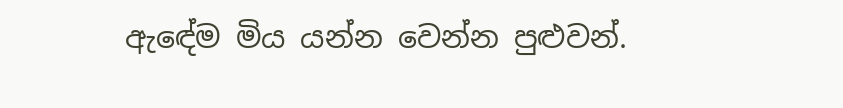ඇඳේම මිය යන්න වෙන්න පුළුවන්.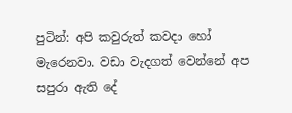පුටින්: අපි කවුරුත් කවදා හෝ මැරෙනවා. වඩා වැදගත් වෙන්නේ අප සපුරා ඇති දේ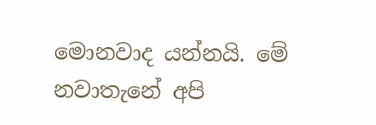මොනවාද යන්නයි. මේ නවාතැනේ අපි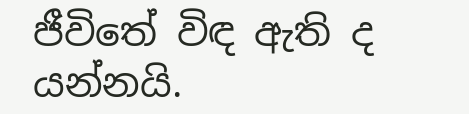ජීවිතේ විඳ ඇති ද යන්නයි.